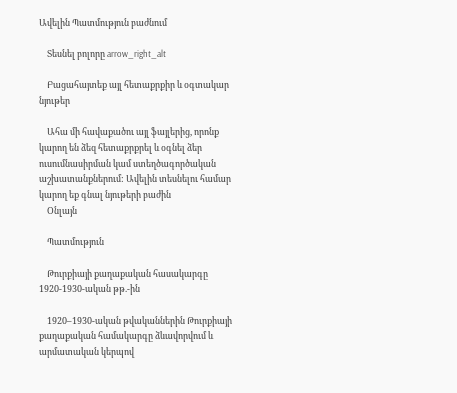Ավելին Պատմություն բաժնում

    Տեսնել բոլորը arrow_right_alt

    Բացահայտեք այլ հետաքրքիր և օգտակար նյութեր

    Ահա մի հավաքածու այլ ֆայլերից, որոնք կարող են ձեզ հետաքրքրել և օգնել ձեր ուսումնասիրման կամ ստեղծագործական աշխատանքներում: Ավելին տեսնելու համար կարող եք գնալ նյութերի բաժին
    Օնլայն

    Պատմություն

    Թուրքիայի քաղաքական հասակարգը 1920-1930-ական թթ.-ին

    1920–1930-ական թվականներին Թուրքիայի քաղաքական համակարգը ձևավորվում և արմատական կերպով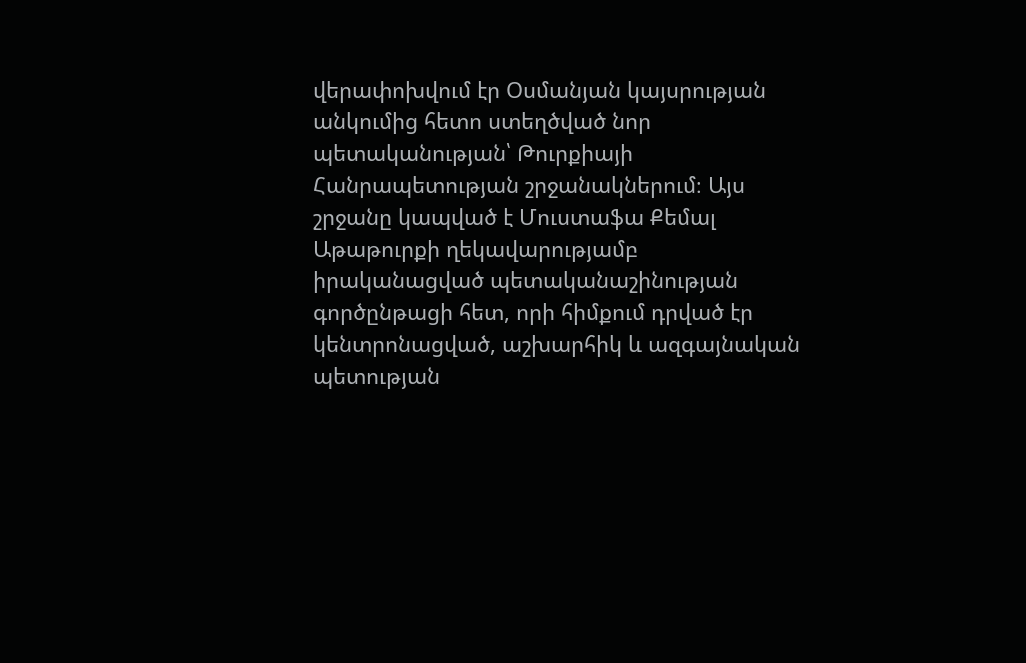վերափոխվում էր Օսմանյան կայսրության անկումից հետո ստեղծված նոր պետականության՝ Թուրքիայի Հանրապետության շրջանակներում։ Այս շրջանը կապված է Մուստաֆա Քեմալ Աթաթուրքի ղեկավարությամբ իրականացված պետականաշինության գործընթացի հետ, որի հիմքում դրված էր կենտրոնացված, աշխարհիկ և ազգայնական պետության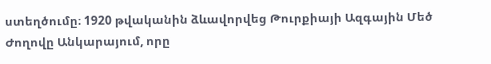ստեղծումը։ 1920 թվականին ձևավորվեց Թուրքիայի Ազգային Մեծ Ժողովը Անկարայում, որը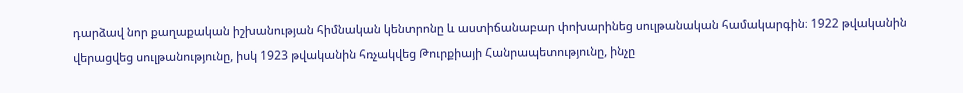դարձավ նոր քաղաքական իշխանության հիմնական կենտրոնը և աստիճանաբար փոխարինեց սուլթանական համակարգին։ 1922 թվականին վերացվեց սուլթանությունը, իսկ 1923 թվականին հռչակվեց Թուրքիայի Հանրապետությունը, ինչը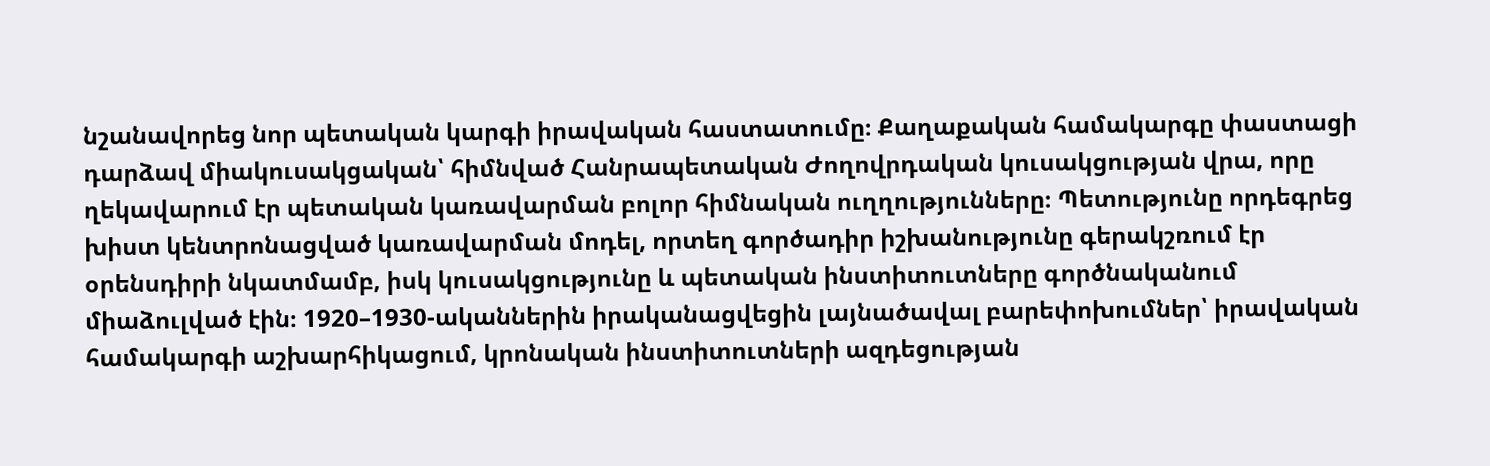նշանավորեց նոր պետական կարգի իրավական հաստատումը։ Քաղաքական համակարգը փաստացի դարձավ միակուսակցական՝ հիմնված Հանրապետական Ժողովրդական կուսակցության վրա, որը ղեկավարում էր պետական կառավարման բոլոր հիմնական ուղղությունները։ Պետությունը որդեգրեց խիստ կենտրոնացված կառավարման մոդել, որտեղ գործադիր իշխանությունը գերակշռում էր օրենսդիրի նկատմամբ, իսկ կուսակցությունը և պետական ինստիտուտները գործնականում միաձուլված էին։ 1920–1930-ականներին իրականացվեցին լայնածավալ բարեփոխումներ՝ իրավական համակարգի աշխարհիկացում, կրոնական ինստիտուտների ազդեցության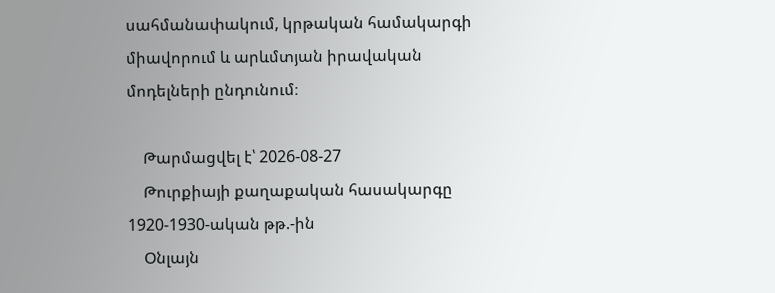սահմանափակում, կրթական համակարգի միավորում և արևմտյան իրավական մոդելների ընդունում։

    Թարմացվել է՝ 2026-08-27
    Թուրքիայի քաղաքական հասակարգը 1920-1930-ական թթ.-ին
    Օնլայն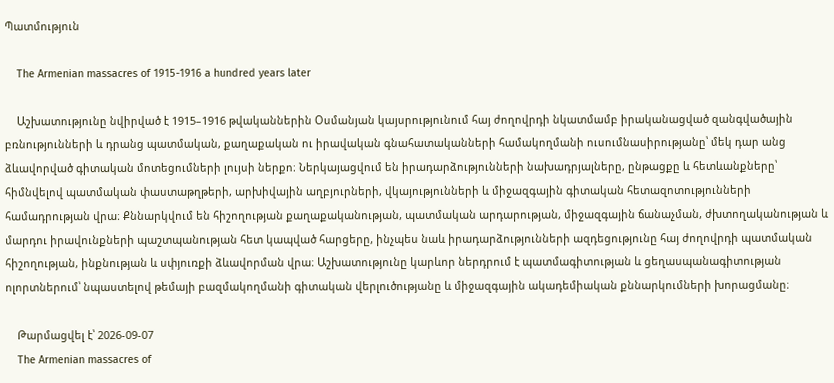Պատմություն

    The Armenian massacres of 1915-1916 a hundred years later

    Աշխատությունը նվիրված է 1915–1916 թվականներին Օսմանյան կայսրությունում հայ ժողովրդի նկատմամբ իրականացված զանգվածային բռնությունների և դրանց պատմական, քաղաքական ու իրավական գնահատականների համակողմանի ուսումնասիրությանը՝ մեկ դար անց ձևավորված գիտական մոտեցումների լույսի ներքո։ Ներկայացվում են իրադարձությունների նախադրյալները, ընթացքը և հետևանքները՝ հիմնվելով պատմական փաստաթղթերի, արխիվային աղբյուրների, վկայությունների և միջազգային գիտական հետազոտությունների համադրության վրա։ Քննարկվում են հիշողության քաղաքականության, պատմական արդարության, միջազգային ճանաչման, ժխտողականության և մարդու իրավունքների պաշտպանության հետ կապված հարցերը, ինչպես նաև իրադարձությունների ազդեցությունը հայ ժողովրդի պատմական հիշողության, ինքնության և սփյուռքի ձևավորման վրա։ Աշխատությունը կարևոր ներդրում է պատմագիտության և ցեղասպանագիտության ոլորտներում՝ նպաստելով թեմայի բազմակողմանի գիտական վերլուծությանը և միջազգային ակադեմիական քննարկումների խորացմանը։

    Թարմացվել է՝ 2026-09-07
    The Armenian massacres of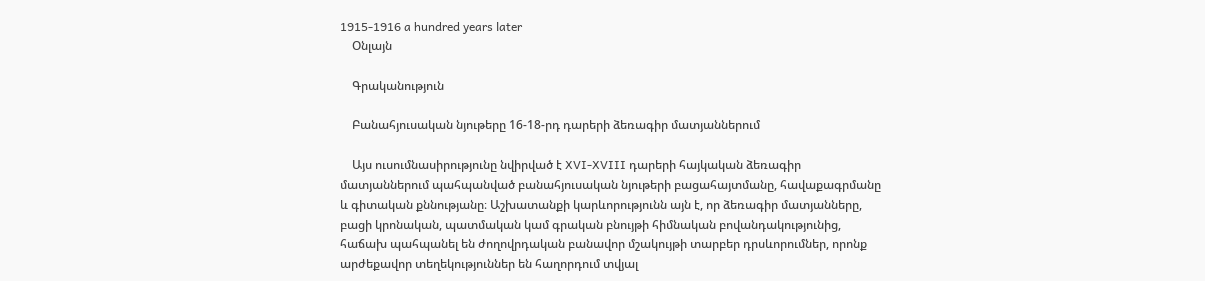1915-1916 a hundred years later
    Օնլայն

    Գրականություն

    Բանահյուսական նյութերը 16-18-րդ դարերի ձեռագիր մատյաններում

    Այս ուսումնասիրությունը նվիրված է XVI-XVIII դարերի հայկական ձեռագիր մատյաններում պահպանված բանահյուսական նյութերի բացահայտմանը, հավաքագրմանը և գիտական քննությանը։ Աշխատանքի կարևորությունն այն է, որ ձեռագիր մատյանները, բացի կրոնական, պատմական կամ գրական բնույթի հիմնական բովանդակությունից, հաճախ պահպանել են ժողովրդական բանավոր մշակույթի տարբեր դրսևորումներ, որոնք արժեքավոր տեղեկություններ են հաղորդում տվյալ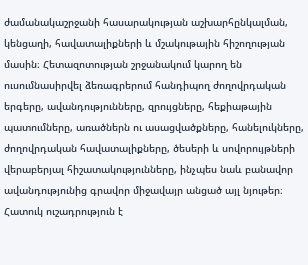ժամանակաշրջանի հասարակության աշխարհընկալման, կենցաղի, հավատալիքների և մշակութային հիշողության մասին։ Հետազոտության շրջանակում կարող են ուսումնասիրվել ձեռագրերում հանդիպող ժողովրդական երգերը, ավանդությունները, զրույցները, հեքիաթային պատումները, առածներն ու ասացվածքները, հանելուկները, ժողովրդական հավատալիքները, ծեսերի և սովորույթների վերաբերյալ հիշատակությունները, ինչպես նաև բանավոր ավանդությունից գրավոր միջավայր անցած այլ նյութեր։ Հատուկ ուշադրություն է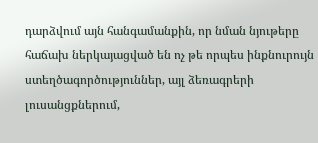դարձվում այն հանգամանքին, որ նման նյութերը հաճախ ներկայացված են ոչ թե որպես ինքնուրույն ստեղծագործություններ, այլ ձեռագրերի լուսանցքներում,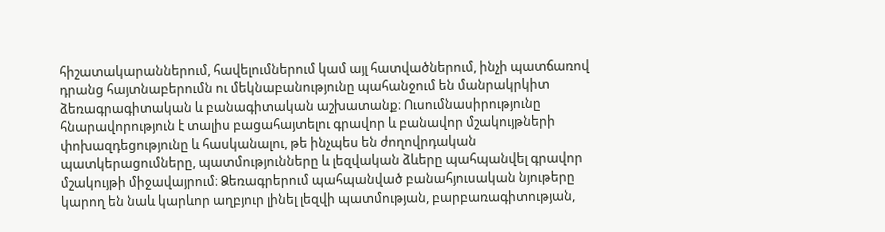հիշատակարաններում, հավելումներում կամ այլ հատվածներում, ինչի պատճառով դրանց հայտնաբերումն ու մեկնաբանությունը պահանջում են մանրակրկիտ ձեռագրագիտական և բանագիտական աշխատանք։ Ուսումնասիրությունը հնարավորություն է տալիս բացահայտելու գրավոր և բանավոր մշակույթների փոխազդեցությունը և հասկանալու, թե ինչպես են ժողովրդական պատկերացումները, պատմությունները և լեզվական ձևերը պահպանվել գրավոր մշակույթի միջավայրում։ Ձեռագրերում պահպանված բանահյուսական նյութերը կարող են նաև կարևոր աղբյուր լինել լեզվի պատմության, բարբառագիտության,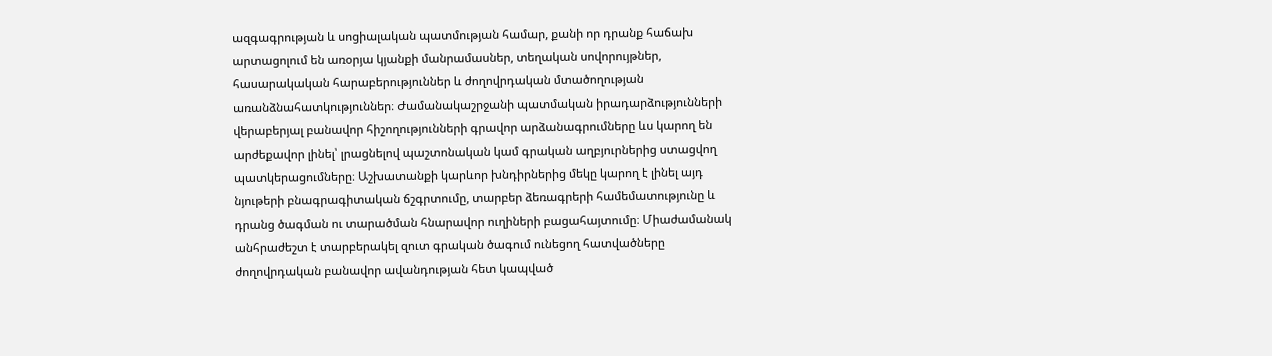ազգագրության և սոցիալական պատմության համար, քանի որ դրանք հաճախ արտացոլում են առօրյա կյանքի մանրամասներ, տեղական սովորույթներ, հասարակական հարաբերություններ և ժողովրդական մտածողության առանձնահատկություններ։ Ժամանակաշրջանի պատմական իրադարձությունների վերաբերյալ բանավոր հիշողությունների գրավոր արձանագրումները ևս կարող են արժեքավոր լինել՝ լրացնելով պաշտոնական կամ գրական աղբյուրներից ստացվող պատկերացումները։ Աշխատանքի կարևոր խնդիրներից մեկը կարող է լինել այդ նյութերի բնագրագիտական ճշգրտումը, տարբեր ձեռագրերի համեմատությունը և դրանց ծագման ու տարածման հնարավոր ուղիների բացահայտումը։ Միաժամանակ անհրաժեշտ է տարբերակել զուտ գրական ծագում ունեցող հատվածները ժողովրդական բանավոր ավանդության հետ կապված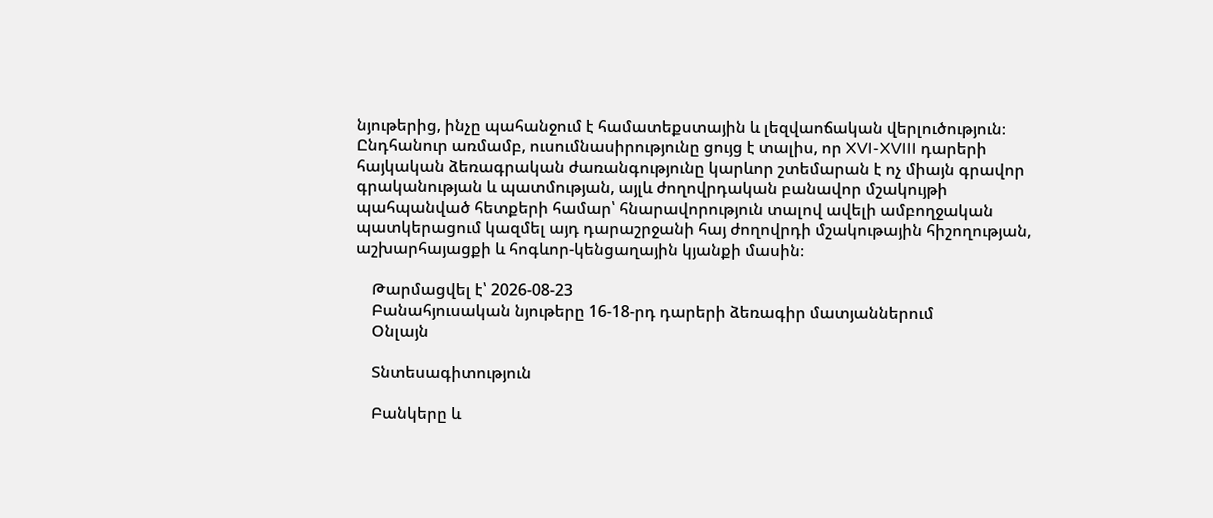նյութերից, ինչը պահանջում է համատեքստային և լեզվաոճական վերլուծություն։ Ընդհանուր առմամբ, ուսումնասիրությունը ցույց է տալիս, որ XVI-XVIII դարերի հայկական ձեռագրական ժառանգությունը կարևոր շտեմարան է ոչ միայն գրավոր գրականության և պատմության, այլև ժողովրդական բանավոր մշակույթի պահպանված հետքերի համար՝ հնարավորություն տալով ավելի ամբողջական պատկերացում կազմել այդ դարաշրջանի հայ ժողովրդի մշակութային հիշողության, աշխարհայացքի և հոգևոր-կենցաղային կյանքի մասին։

    Թարմացվել է՝ 2026-08-23
    Բանահյուսական նյութերը 16-18-րդ դարերի ձեռագիր մատյաններում
    Օնլայն

    Տնտեսագիտություն

    Բանկերը և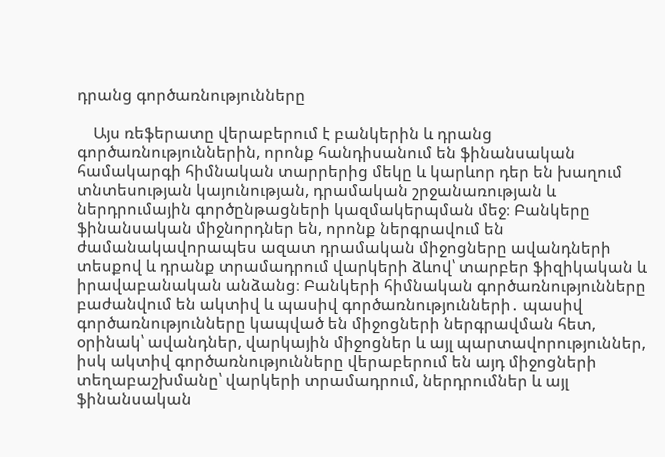դրանց գործառնությունները

    Այս ռեֆերատը վերաբերում է բանկերին և դրանց գործառնություններին, որոնք հանդիսանում են ֆինանսական համակարգի հիմնական տարրերից մեկը և կարևոր դեր են խաղում տնտեսության կայունության, դրամական շրջանառության և ներդրումային գործընթացների կազմակերպման մեջ։ Բանկերը ֆինանսական միջնորդներ են, որոնք ներգրավում են ժամանակավորապես ազատ դրամական միջոցները ավանդների տեսքով և դրանք տրամադրում վարկերի ձևով՝ տարբեր ֆիզիկական և իրավաբանական անձանց։ Բանկերի հիմնական գործառնությունները բաժանվում են ակտիվ և պասիվ գործառնությունների․ պասիվ գործառնությունները կապված են միջոցների ներգրավման հետ, օրինակ՝ ավանդներ, վարկային միջոցներ և այլ պարտավորություններ, իսկ ակտիվ գործառնությունները վերաբերում են այդ միջոցների տեղաբաշխմանը՝ վարկերի տրամադրում, ներդրումներ և այլ ֆինանսական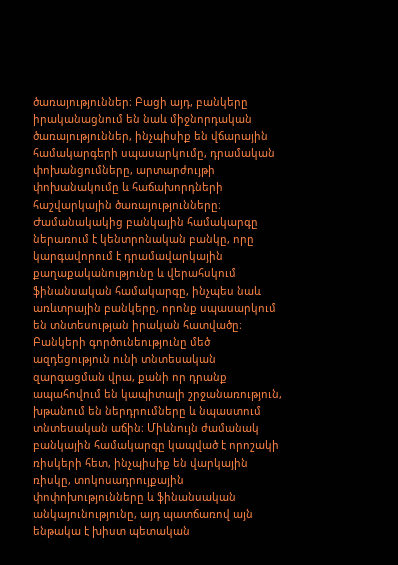ծառայություններ։ Բացի այդ, բանկերը իրականացնում են նաև միջնորդական ծառայություններ, ինչպիսիք են վճարային համակարգերի սպասարկումը, դրամական փոխանցումները, արտարժույթի փոխանակումը և հաճախորդների հաշվարկային ծառայությունները։ Ժամանակակից բանկային համակարգը ներառում է կենտրոնական բանկը, որը կարգավորում է դրամավարկային քաղաքականությունը և վերահսկում ֆինանսական համակարգը, ինչպես նաև առևտրային բանկերը, որոնք սպասարկում են տնտեսության իրական հատվածը։ Բանկերի գործունեությունը մեծ ազդեցություն ունի տնտեսական զարգացման վրա, քանի որ դրանք ապահովում են կապիտալի շրջանառություն, խթանում են ներդրումները և նպաստում տնտեսական աճին։ Միևնույն ժամանակ բանկային համակարգը կապված է որոշակի ռիսկերի հետ, ինչպիսիք են վարկային ռիսկը, տոկոսադրույքային փոփոխությունները և ֆինանսական անկայունությունը, այդ պատճառով այն ենթակա է խիստ պետական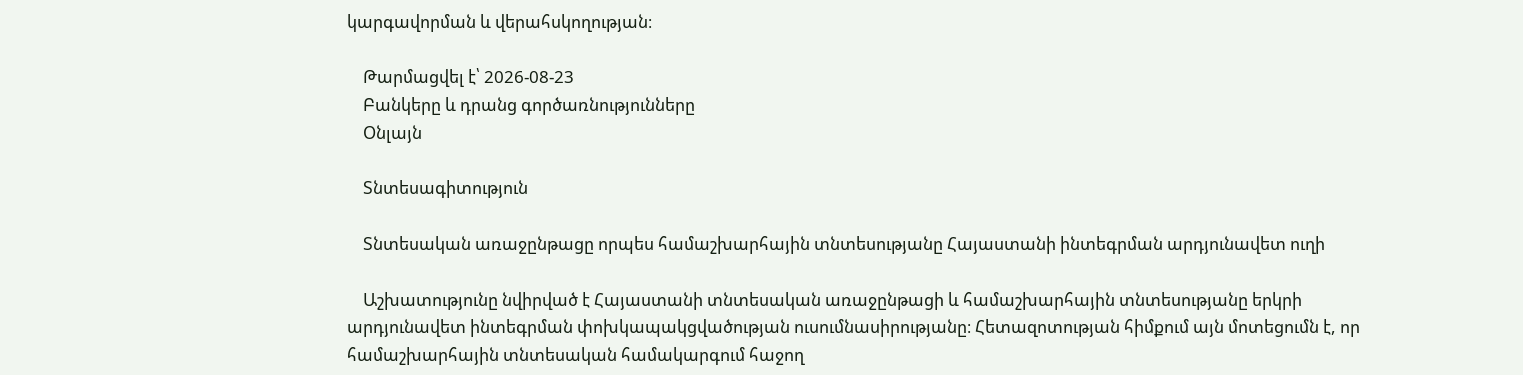կարգավորման և վերահսկողության։

    Թարմացվել է՝ 2026-08-23
    Բանկերը և դրանց գործառնությունները
    Օնլայն

    Տնտեսագիտություն

    Տնտեսական առաջընթացը որպես համաշխարհային տնտեսությանը Հայաստանի ինտեգրման արդյունավետ ուղի

    Աշխատությունը նվիրված է Հայաստանի տնտեսական առաջընթացի և համաշխարհային տնտեսությանը երկրի արդյունավետ ինտեգրման փոխկապակցվածության ուսումնասիրությանը։ Հետազոտության հիմքում այն մոտեցումն է, որ համաշխարհային տնտեսական համակարգում հաջող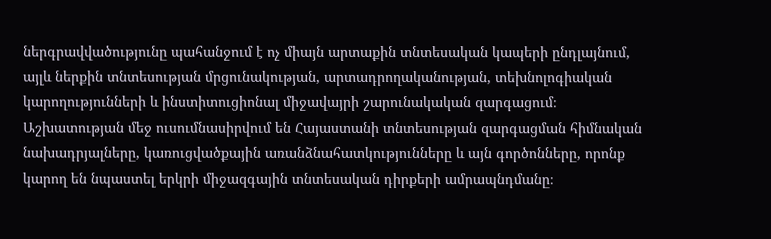ներգրավվածությունը պահանջում է ոչ միայն արտաքին տնտեսական կապերի ընդլայնում, այլև ներքին տնտեսության մրցունակության, արտադրողականության, տեխնոլոգիական կարողությունների և ինստիտուցիոնալ միջավայրի շարունակական զարգացում։ Աշխատության մեջ ուսումնասիրվում են Հայաստանի տնտեսության զարգացման հիմնական նախադրյալները, կառուցվածքային առանձնահատկությունները և այն գործոնները, որոնք կարող են նպաստել երկրի միջազգային տնտեսական դիրքերի ամրապնդմանը։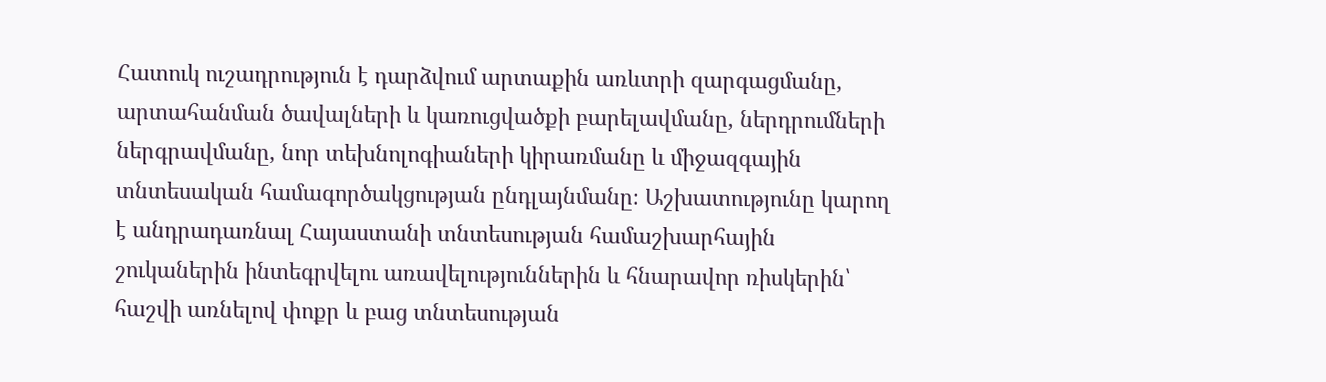Հատուկ ուշադրություն է դարձվում արտաքին առևտրի զարգացմանը, արտահանման ծավալների և կառուցվածքի բարելավմանը, ներդրումների ներգրավմանը, նոր տեխնոլոգիաների կիրառմանը և միջազգային տնտեսական համագործակցության ընդլայնմանը։ Աշխատությունը կարող է անդրադառնալ Հայաստանի տնտեսության համաշխարհային շուկաներին ինտեգրվելու առավելություններին և հնարավոր ռիսկերին՝ հաշվի առնելով փոքր և բաց տնտեսության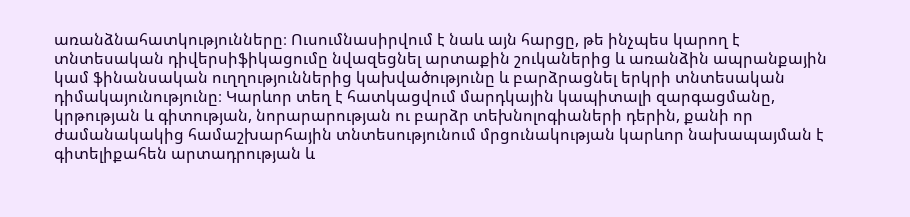առանձնահատկությունները։ Ուսումնասիրվում է նաև այն հարցը, թե ինչպես կարող է տնտեսական դիվերսիֆիկացումը նվազեցնել արտաքին շուկաներից և առանձին ապրանքային կամ ֆինանսական ուղղություններից կախվածությունը և բարձրացնել երկրի տնտեսական դիմակայունությունը։ Կարևոր տեղ է հատկացվում մարդկային կապիտալի զարգացմանը, կրթության և գիտության, նորարարության ու բարձր տեխնոլոգիաների դերին, քանի որ ժամանակակից համաշխարհային տնտեսությունում մրցունակության կարևոր նախապայման է գիտելիքահեն արտադրության և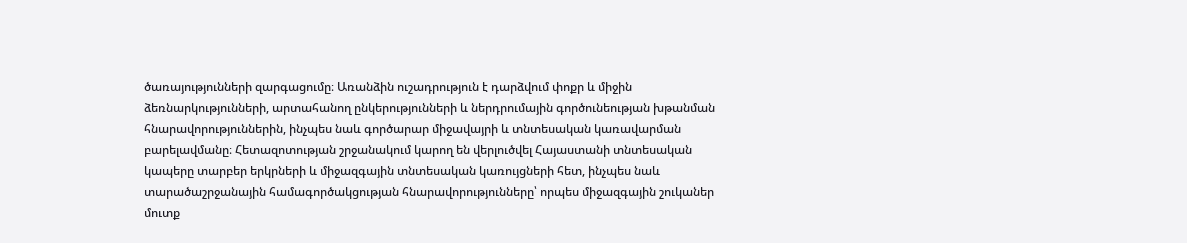ծառայությունների զարգացումը։ Առանձին ուշադրություն է դարձվում փոքր և միջին ձեռնարկությունների, արտահանող ընկերությունների և ներդրումային գործունեության խթանման հնարավորություններին, ինչպես նաև գործարար միջավայրի և տնտեսական կառավարման բարելավմանը։ Հետազոտության շրջանակում կարող են վերլուծվել Հայաստանի տնտեսական կապերը տարբեր երկրների և միջազգային տնտեսական կառույցների հետ, ինչպես նաև տարածաշրջանային համագործակցության հնարավորությունները՝ որպես միջազգային շուկաներ մուտք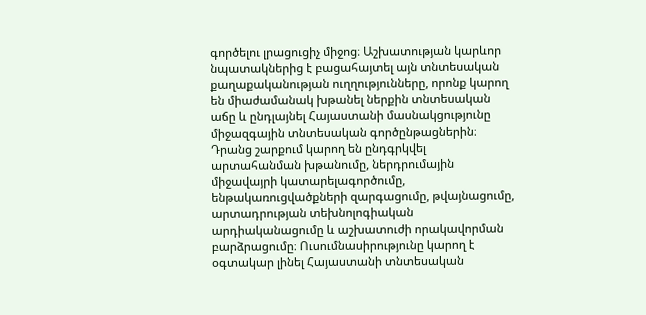գործելու լրացուցիչ միջոց։ Աշխատության կարևոր նպատակներից է բացահայտել այն տնտեսական քաղաքականության ուղղությունները, որոնք կարող են միաժամանակ խթանել ներքին տնտեսական աճը և ընդլայնել Հայաստանի մասնակցությունը միջազգային տնտեսական գործընթացներին։ Դրանց շարքում կարող են ընդգրկվել արտահանման խթանումը, ներդրումային միջավայրի կատարելագործումը, ենթակառուցվածքների զարգացումը, թվայնացումը, արտադրության տեխնոլոգիական արդիականացումը և աշխատուժի որակավորման բարձրացումը։ Ուսումնասիրությունը կարող է օգտակար լինել Հայաստանի տնտեսական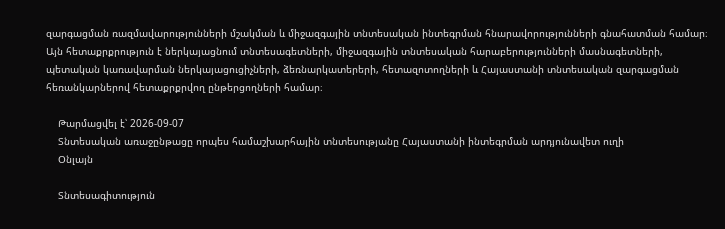զարգացման ռազմավարությունների մշակման և միջազգային տնտեսական ինտեգրման հնարավորությունների գնահատման համար։ Այն հետաքրքրություն է ներկայացնում տնտեսագետների, միջազգային տնտեսական հարաբերությունների մասնագետների, պետական կառավարման ներկայացուցիչների, ձեռնարկատերերի, հետազոտողների և Հայաստանի տնտեսական զարգացման հեռանկարներով հետաքրքրվող ընթերցողների համար։

    Թարմացվել է՝ 2026-09-07
    Տնտեսական առաջընթացը որպես համաշխարհային տնտեսությանը Հայաստանի ինտեգրման արդյունավետ ուղի
    Օնլայն

    Տնտեսագիտություն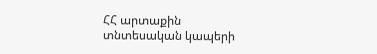ՀՀ արտաքին տնտեսական կապերի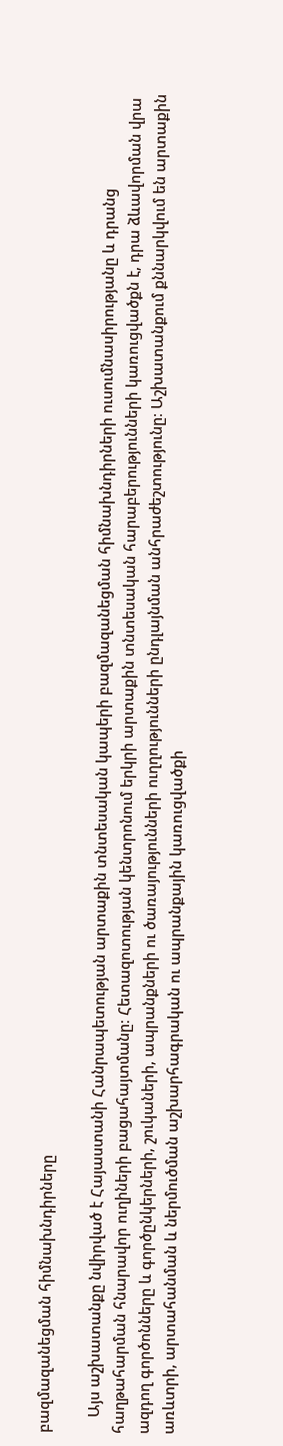բազմազանեցման հիմնախնդիրները

    Այս աշխատանքը նվիրված է Հայաստանի Հանրապետության արտաքին տնտեսական կապերի բազմազանեցման հիմնախնդիրների ուսումնասիրությանը և դրանց հաղթահարման հնարավոր ուղիների բացահայտմանը։ Հետազոտության կենտրոնում երկրի արտաքին տնտեսական հարաբերությունների կառուցվածքն է, դրա ձևավորման վրա ազդող գործոնները և գործընկերների, շուկաների, ապրանքների ու ծառայությունների ուղղությունների ընդլայնման անհրաժեշտությունը։ Աշխատանքում քննարկվում են արտաքին առևտրի, արտահանման և ներմուծման աշխարհագրական ու ապրանքային կառուցվածքի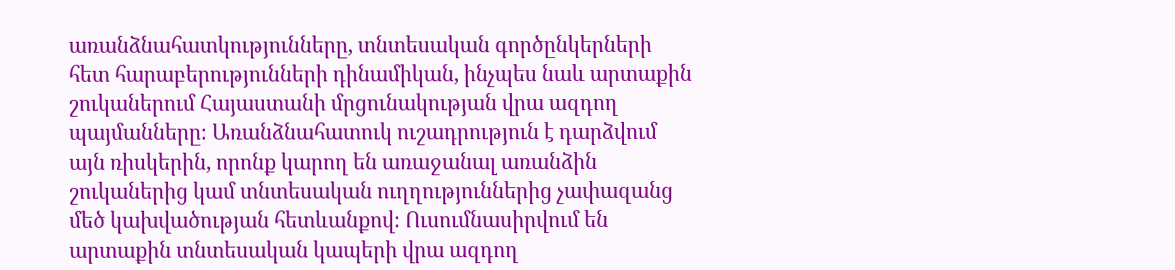առանձնահատկությունները, տնտեսական գործընկերների հետ հարաբերությունների դինամիկան, ինչպես նաև արտաքին շուկաներում Հայաստանի մրցունակության վրա ազդող պայմանները։ Առանձնահատուկ ուշադրություն է դարձվում այն ռիսկերին, որոնք կարող են առաջանալ առանձին շուկաներից կամ տնտեսական ուղղություններից չափազանց մեծ կախվածության հետևանքով։ Ուսումնասիրվում են արտաքին տնտեսական կապերի վրա ազդող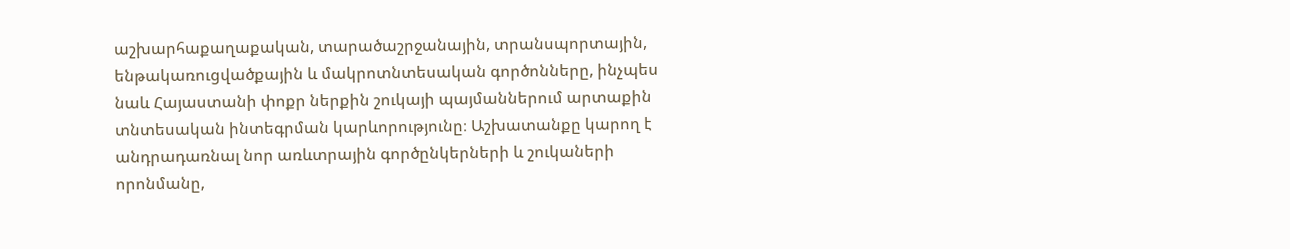աշխարհաքաղաքական, տարածաշրջանային, տրանսպորտային, ենթակառուցվածքային և մակրոտնտեսական գործոնները, ինչպես նաև Հայաստանի փոքր ներքին շուկայի պայմաններում արտաքին տնտեսական ինտեգրման կարևորությունը։ Աշխատանքը կարող է անդրադառնալ նոր առևտրային գործընկերների և շուկաների որոնմանը,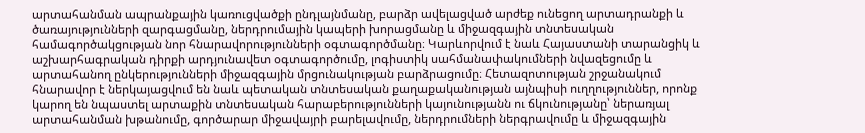արտահանման ապրանքային կառուցվածքի ընդլայնմանը, բարձր ավելացված արժեք ունեցող արտադրանքի և ծառայությունների զարգացմանը, ներդրումային կապերի խորացմանը և միջազգային տնտեսական համագործակցության նոր հնարավորությունների օգտագործմանը։ Կարևորվում է նաև Հայաստանի տարանցիկ և աշխարհագրական դիրքի արդյունավետ օգտագործումը, լոգիստիկ սահմանափակումների նվազեցումը և արտահանող ընկերությունների միջազգային մրցունակության բարձրացումը։ Հետազոտության շրջանակում հնարավոր է ներկայացվում են նաև պետական տնտեսական քաղաքականության այնպիսի ուղղություններ, որոնք կարող են նպաստել արտաքին տնտեսական հարաբերությունների կայունությանն ու ճկունությանը՝ ներառյալ արտահանման խթանումը, գործարար միջավայրի բարելավումը, ներդրումների ներգրավումը և միջազգային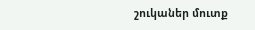շուկաներ մուտք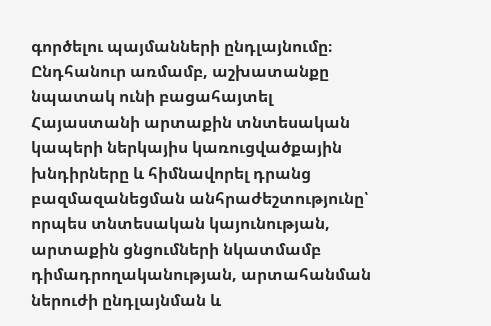գործելու պայմանների ընդլայնումը։ Ընդհանուր առմամբ, աշխատանքը նպատակ ունի բացահայտել Հայաստանի արտաքին տնտեսական կապերի ներկայիս կառուցվածքային խնդիրները և հիմնավորել դրանց բազմազանեցման անհրաժեշտությունը՝ որպես տնտեսական կայունության, արտաքին ցնցումների նկատմամբ դիմադրողականության, արտահանման ներուժի ընդլայնման և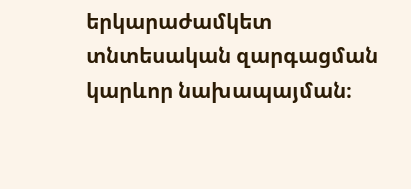երկարաժամկետ տնտեսական զարգացման կարևոր նախապայման։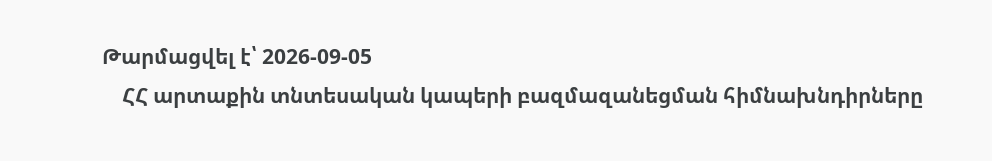Թարմացվել է՝ 2026-09-05
    ՀՀ արտաքին տնտեսական կապերի բազմազանեցման հիմնախնդիրները